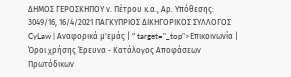ΔΗΜΟΣ ΓΕΡΟΣΚΗΠΟΥ ν. Πέτρου κ.α., Αρ. Υπόθεσης: 3049/16, 16/4/2021 ΠΑΓΚΥΠΡΙΟΣ ΔΙΚΗΓΟΡΙΚΟΣ ΣΥΛΛΟΓΟΣ CyLaw | Αναφορικά μ'εμάς | " target="_top">Επικοινωνία | Όροι χρήσης Έρευνα - Κατάλογος Αποφάσεων Πρωτόδικων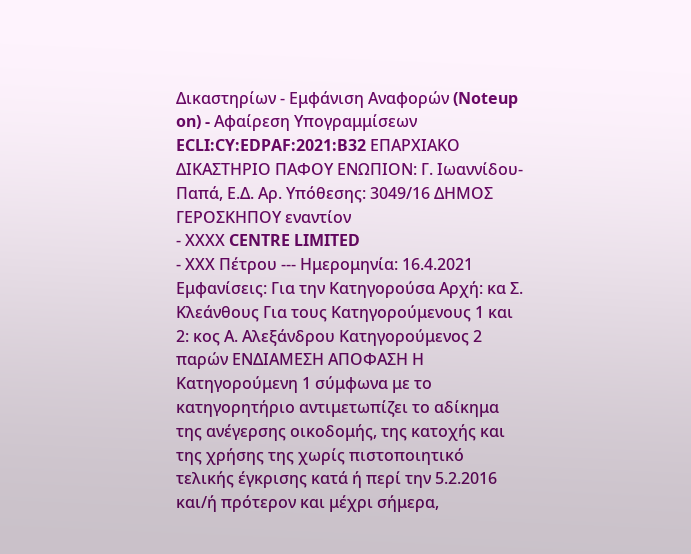Δικαστηρίων - Εμφάνιση Αναφορών (Noteup on) - Αφαίρεση Υπογραμμίσεων ECLI:CY:EDPAF:2021:B32 ΕΠΑΡΧΙΑΚΟ ΔΙΚΑΣΤΗΡΙΟ ΠΑΦΟΥ ΕΝΩΠΙΟΝ: Γ. Ιωαννίδου-Παπά, Ε.Δ. Αρ. Υπόθεσης: 3049/16 ΔΗΜΟΣ ΓΕΡΟΣΚΗΠΟΥ εναντίον
- ΧΧΧΧ CENTRE LIMITED
- ΧΧΧ Πέτρου --- Ημερομηνία: 16.4.2021 Εμφανίσεις: Για την Κατηγορούσα Αρχή: κα Σ. Κλεάνθους Για τους Κατηγορούμενους 1 και 2: κος Α. Αλεξάνδρου Κατηγορούμενος 2 παρών ΕΝΔΙΑΜΕΣΗ ΑΠΟΦΑΣΗ Η Κατηγορούμενη 1 σύμφωνα με το κατηγορητήριο αντιμετωπίζει το αδίκημα της ανέγερσης οικοδομής, της κατοχής και της χρήσης της χωρίς πιστοποιητικό τελικής έγκρισης κατά ή περί την 5.2.2016 και/ή πρότερον και μέχρι σήμερα,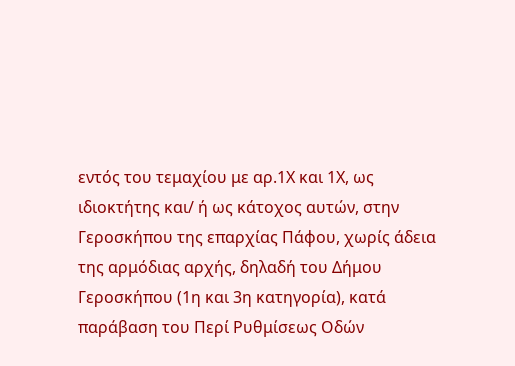εντός του τεμαχίου με αρ.1Χ και 1Χ, ως ιδιοκτήτης και/ ή ως κάτοχος αυτών, στην Γεροσκήπου της επαρχίας Πάφου, χωρίς άδεια της αρμόδιας αρχής, δηλαδή του Δήμου Γεροσκήπου (1η και 3η κατηγορία), κατά παράβαση του Περί Ρυθμίσεως Οδών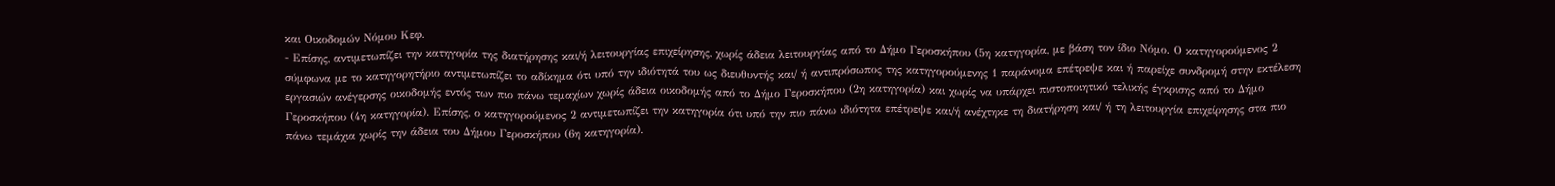και Οικοδομών Νόμου Κεφ.
- Επίσης, αντιμετωπίζει την κατηγορία της διατήρησης και/ή λειτουργίας επιχείρησης, χωρίς άδεια λειτουργίας από το Δήμο Γεροσκήπου (5η κατηγορία, με βάση τον ίδιο Νόμο. Ο κατηγορούμενος 2 σύμφωνα με το κατηγορητήριο αντιμετωπίζει το αδίκημα ότι υπό την ιδιότητά του ως διευθυντής και/ ή αντιπρόσωπος της κατηγορούμενης 1 παράνομα επέτρεψε και ή παρείχε συνδρομή στην εκτέλεση εργασιών ανέγερσης οικοδομής εντός των πιο πάνω τεμαχίων χωρίς άδεια οικοδομής από το Δήμο Γεροσκήπου (2η κατηγορία) και χωρίς να υπάρχει πιστοποιητικό τελικής έγκρισης από το Δήμο Γεροσκήπου (4η κατηγορία). Επίσης, ο κατηγορούμενος 2 αντιμετωπίζει την κατηγορία ότι υπό την πιο πάνω ιδιότητα επέτρεψε και/ή ανέχτηκε τη διατήρηση και/ ή τη λειτουργία επιχείρησης στα πιο πάνω τεμάχια χωρίς την άδεια του Δήμου Γεροσκήπου (6η κατηγορία).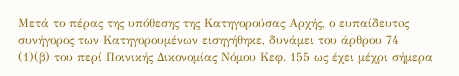Μετά το πέρας της υπόθεσης της Κατηγορούσας Αρχής, ο ευπαίδευτoς συνήγορος των Κατηγορουμένων εισηγήθηκε, δυνάμει του άρθρου 74
(1)(β) του περί Ποινικής Δικονομίας Νόμου Κεφ. 155 ως έχει μέχρι σήμερα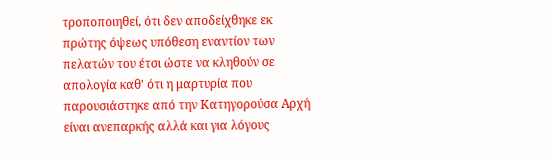τροποποιηθεί, ότι δεν αποδείχθηκε εκ πρώτης όψεως υπόθεση εναντίον των πελατών του έτσι ώστε να κληθούν σε απολογία καθ' ότι η μαρτυρία που παρουσιάστηκε από την Κατηγορούσα Αρχή είναι ανεπαρκής αλλά και για λόγους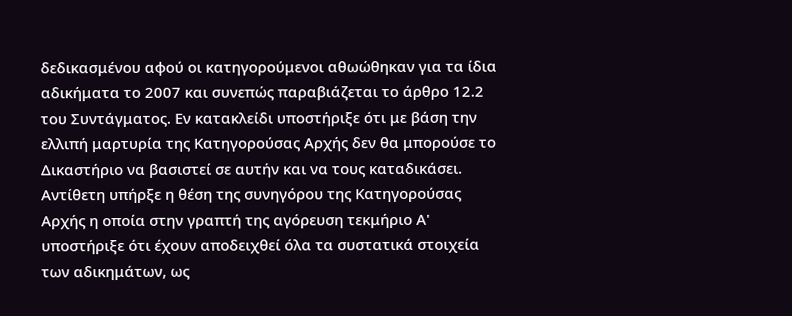δεδικασμένου αφού οι κατηγορούμενοι αθωώθηκαν για τα ίδια αδικήματα το 2007 και συνεπώς παραβιάζεται το άρθρο 12.2 του Συντάγματος. Εν κατακλείδι υποστήριξε ότι με βάση την ελλιπή μαρτυρία της Κατηγορούσας Αρχής δεν θα μπορούσε το Δικαστήριο να βασιστεί σε αυτήν και να τους καταδικάσει. Αντίθετη υπήρξε η θέση της συνηγόρου της Κατηγορούσας Αρχής η οποία στην γραπτή της αγόρευση τεκμήριο Α' υποστήριξε ότι έχουν αποδειχθεί όλα τα συστατικά στοιχεία των αδικημάτων, ως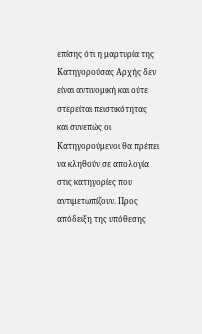επίσης ότι η μαρτυρία της Κατηγορούσας Αρχής δεν είναι αντινομική και ούτε στερείται πειστικότητας και συνεπώς οι Κατηγορούμενοι θα πρέπει να κληθούν σε απολογία στις κατηγορίες που αντιμετωπίζουν. Προς απόδειξη της υπόθεσης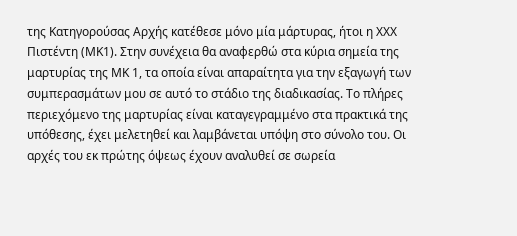της Κατηγορούσας Αρχής κατέθεσε μόνο μία μάρτυρας, ήτοι η ΧΧΧ Πιστέντη (ΜΚ1). Στην συνέχεια θα αναφερθώ στα κύρια σημεία της μαρτυρίας της ΜΚ 1, τα οποία είναι απαραίτητα για την εξαγωγή των συμπερασμάτων μου σε αυτό το στάδιο της διαδικασίας. Το πλήρες περιεχόμενο της μαρτυρίας είναι καταγεγραμμένο στα πρακτικά της υπόθεσης, έχει μελετηθεί και λαμβάνεται υπόψη στο σύνολο του. Οι αρχές του εκ πρώτης όψεως έχουν αναλυθεί σε σωρεία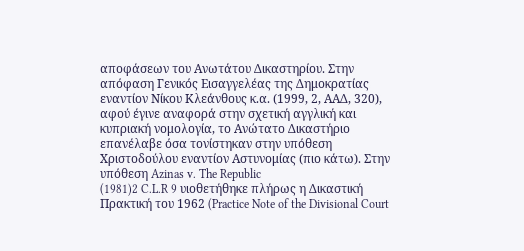αποφάσεων του Ανωτάτου Δικαστηρίου. Στην απόφαση Γενικός Εισαγγελέας της Δημοκρατίας εναντίον Νίκου Κλεάνθους κ.α. (1999, 2, ΑΑΔ, 320), αφού έγινε αναφορά στην σχετική αγγλική και κυπριακή νομολογία, το Ανώτατο Δικαστήριο επανέλαβε όσα τονίστηκαν στην υπόθεση Χριστοδούλου εναντίον Αστυνομίας (πιο κάτω). Στην υπόθεση Azinas v. The Republic
(1981)2 C.L.R 9 υιοθετήθηκε πλήρως η Δικαστική Πρακτική του 1962 (Practice Note of the Divisional Court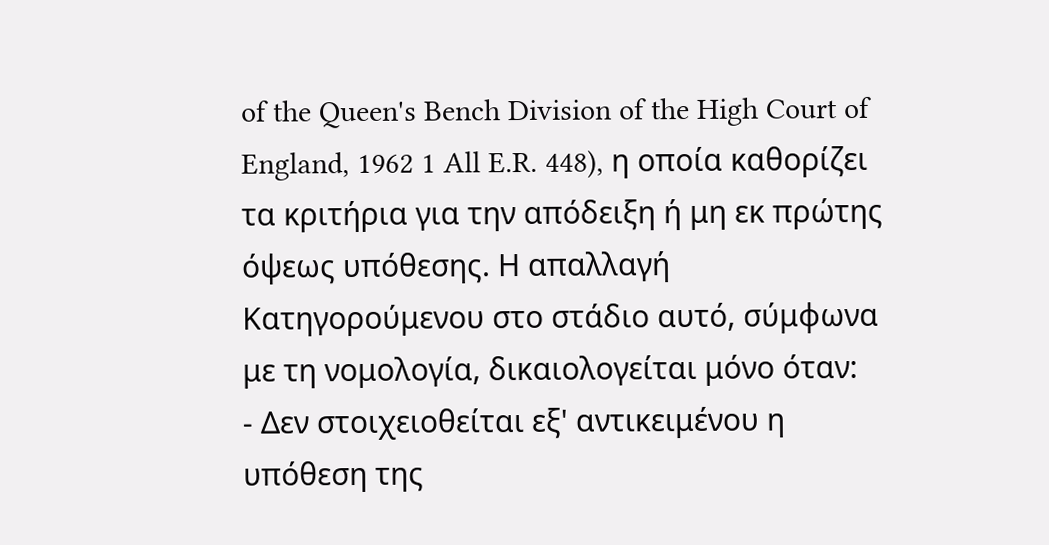of the Queen's Bench Division of the High Court of England, 1962 1 All E.R. 448), η οποία καθορίζει τα κριτήρια για την απόδειξη ή μη εκ πρώτης όψεως υπόθεσης. Η απαλλαγή Κατηγορούμενου στο στάδιο αυτό, σύμφωνα με τη νομολογία, δικαιολογείται μόνο όταν:
- Δεν στοιχειοθείται εξ' αντικειμένου η υπόθεση της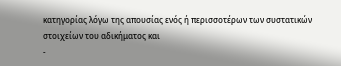κατηγορίας λόγω της απουσίας ενός ή περισσοτέρων των συστατικών στοιχείων του αδικήματος και
-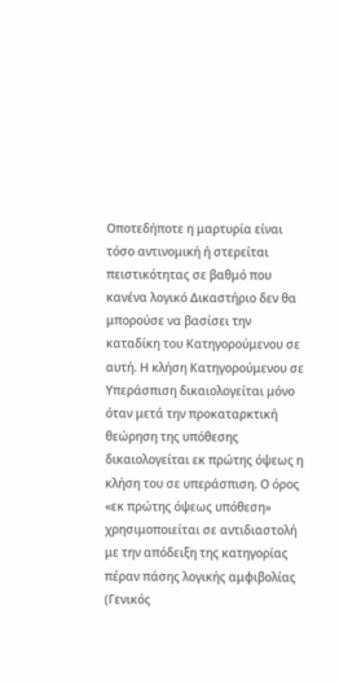Οποτεδήποτε η μαρτυρία είναι τόσο αντινομική ή στερείται πειστικότητας σε βαθμό που κανένα λογικό Δικαστήριο δεν θα μπορούσε να βασίσει την καταδίκη του Κατηγορούμενου σε αυτή. Η κλήση Κατηγορούμενου σε Υπεράσπιση δικαιολογείται μόνο όταν μετά την προκαταρκτική θεώρηση της υπόθεσης δικαιολογείται εκ πρώτης όψεως η κλήση του σε υπεράσπιση. Ο όρος «εκ πρώτης όψεως υπόθεση» χρησιμοποιείται σε αντιδιαστολή με την απόδειξη της κατηγορίας πέραν πάσης λογικής αμφιβολίας (Γενικός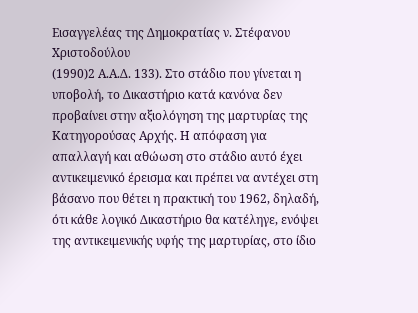Εισαγγελέας της Δημοκρατίας ν. Στέφανου Χριστοδούλου
(1990)2 Α.Α.Δ. 133). Στο στάδιο που γίνεται η υποβολή, το Δικαστήριο κατά κανόνα δεν προβαίνει στην αξιολόγηση της μαρτυρίας της Κατηγορούσας Αρχής. Η απόφαση για απαλλαγή και αθώωση στο στάδιο αυτό έχει αντικειμενικό έρεισμα και πρέπει να αντέχει στη βάσανο που θέτει η πρακτική του 1962, δηλαδή, ότι κάθε λογικό Δικαστήριο θα κατέληγε, ενόψει της αντικειμενικής υφής της μαρτυρίας, στο ίδιο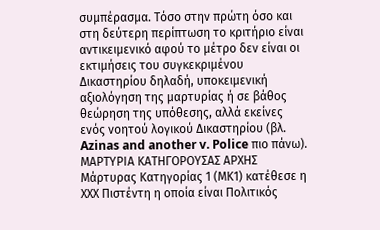συμπέρασμα. Τόσο στην πρώτη όσο και στη δεύτερη περίπτωση το κριτήριο είναι αντικειμενικό αφού το μέτρο δεν είναι οι εκτιμήσεις του συγκεκριμένου Δικαστηρίου δηλαδή, υποκειμενική αξιολόγηση της μαρτυρίας ή σε βάθος θεώρηση της υπόθεσης, αλλά εκείνες ενός νοητού λογικού Δικαστηρίου (βλ. Azinas and another v. Police πιο πάνω). ΜΑΡΤΥΡΙΑ ΚΑΤΗΓΟΡΟΥΣΑΣ ΑΡΧΗΣ Μάρτυρας Κατηγορίας 1 (ΜΚ1) κατέθεσε η ΧΧΧ Πιστέντη η οποία είναι Πολιτικός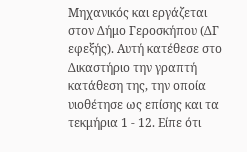Μηχανικός και εργάζεται στον Δήμο Γεροσκήπου (ΔΓ εφεξής). Αυτή κατέθεσε στο Δικαστήριο την γραπτή κατάθεση της, την οποία υιοθέτησε ως επίσης και τα τεκμήρια 1 - 12. Είπε ότι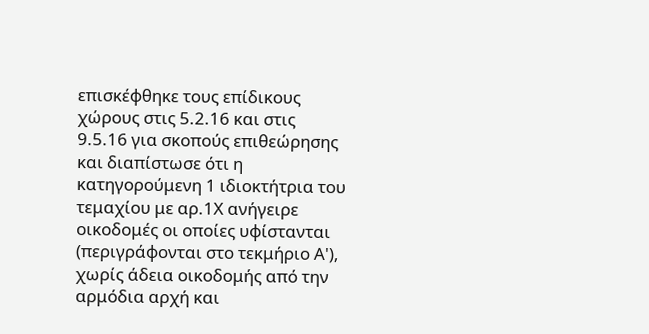επισκέφθηκε τους επίδικους χώρους στις 5.2.16 και στις 9.5.16 για σκοπούς επιθεώρησης και διαπίστωσε ότι η κατηγορούμενη 1 ιδιοκτήτρια του τεμαχίου με αρ.1Χ ανήγειρε οικοδομές οι οποίες υφίστανται (περιγράφονται στο τεκμήριο Α'), χωρίς άδεια οικοδομής από την αρμόδια αρχή και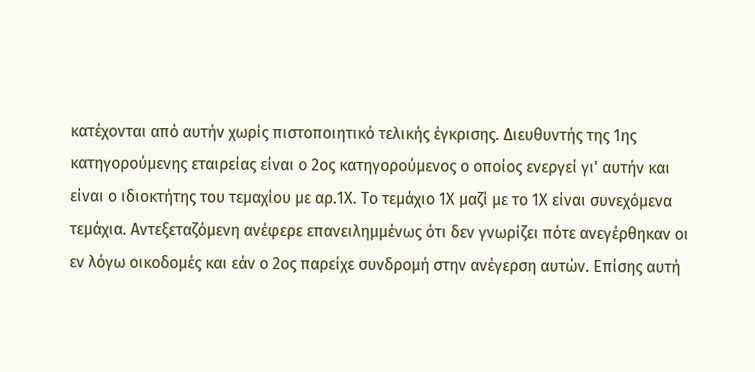κατέχονται από αυτήν χωρίς πιστοποιητικό τελικής έγκρισης. Διευθυντής της 1ης κατηγορούμενης εταιρείας είναι ο 2ος κατηγορούμενος ο οποίος ενεργεί γι' αυτήν και είναι ο ιδιοκτήτης του τεμαχίου με αρ.1Χ. Το τεμάχιο 1Χ μαζί με το 1Χ είναι συνεχόμενα τεμάχια. Αντεξεταζόμενη ανέφερε επανειλημμένως ότι δεν γνωρίζει πότε ανεγέρθηκαν οι εν λόγω οικοδομές και εάν ο 2ος παρείχε συνδρομή στην ανέγερση αυτών. Επίσης αυτή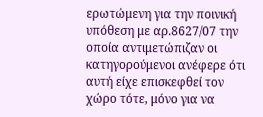ερωτώμενη για την ποινική υπόθεση με αρ.8627/07 την οποία αντιμετώπιζαν οι κατηγορούμενοι ανέφερε ότι αυτή είχε επισκεφθεί τον χώρο τότε, μόνο για να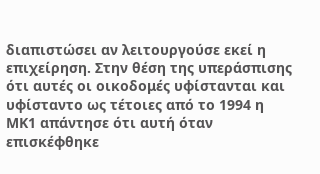διαπιστώσει αν λειτουργούσε εκεί η επιχείρηση. Στην θέση της υπεράσπισης ότι αυτές οι οικοδομές υφίστανται και υφίσταντο ως τέτοιες από το 1994 η ΜΚ1 απάντησε ότι αυτή όταν επισκέφθηκε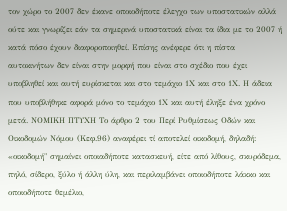τον χώρο το 2007 δεν έκανε οποιοδήποτε έλεγχο των υποστατικών αλλά ούτε και γνωρίζει εάν τα σημερινά υποστατικά είναι τα ίδια με το 2007 ή κατά πόσο έχουν διαφοροποιηθεί. Επίσης ανέφερε ότι η πίστα αυτοκινήτων δεν είναι στην μορφή που είναι στο σχέδιο που έχει υποβληθεί και αυτή ευρίσκεται και στο τεμάχιο 1Χ και στο 1Χ. Η άδεια που υποβλήθηκε αφορά μόνο το τεμάχιο 1Χ και αυτή έληξε ένα χρόνο μετά. ΝΟΜΙΚΗ ΠΤΥΧΗ Το άρθρο 2 του Περί Ρυθμίσεως Οδών και Οικοδομών Νόμου (Κεφ.96) αναφέρει τί αποτελεί οικοδομή, δηλαδή: «οικοδομή" σημαίνει οποιαδήποτε κατασκευή, είτε από λίθους, σκυρόδεμα, πηλό, σίδερο, ξύλο ή άλλη ύλη, και περιλαμβάνει οποιοδήποτε λάκκο και οποιοδήποτε θεμέλιο,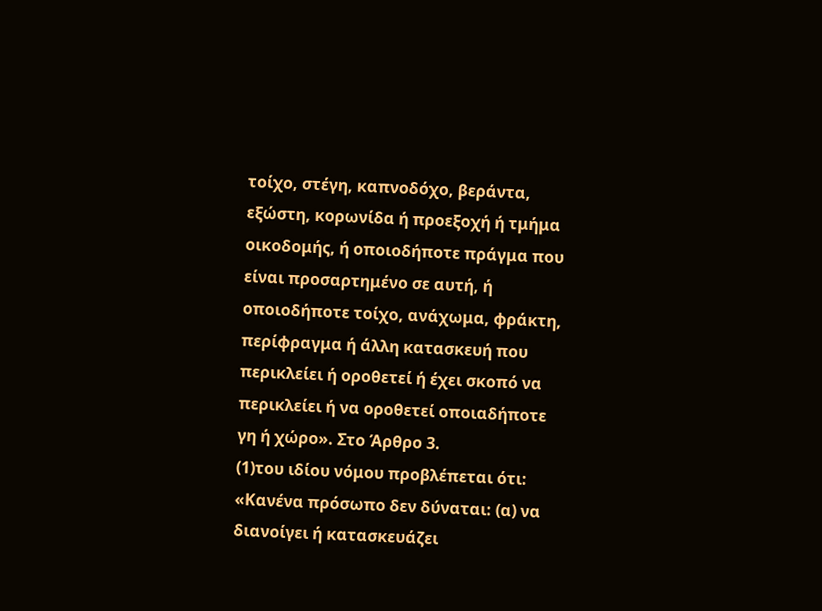τοίχο, στέγη, καπνοδόχο, βεράντα, εξώστη, κορωνίδα ή προεξοχή ή τμήμα οικοδομής, ή οποιοδήποτε πράγμα που είναι προσαρτημένο σε αυτή, ή οποιοδήποτε τοίχο, ανάχωμα, φράκτη, περίφραγμα ή άλλη κατασκευή που περικλείει ή οροθετεί ή έχει σκοπό να περικλείει ή να οροθετεί οποιαδήποτε γη ή χώρο». Στο Άρθρο 3.
(1)του ιδίου νόμου προβλέπεται ότι: «Κανένα πρόσωπο δεν δύναται: (α) να διανοίγει ή κατασκευάζει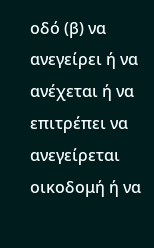οδό (β) να ανεγείρει ή να ανέχεται ή να επιτρέπει να ανεγείρεται οικοδομή ή να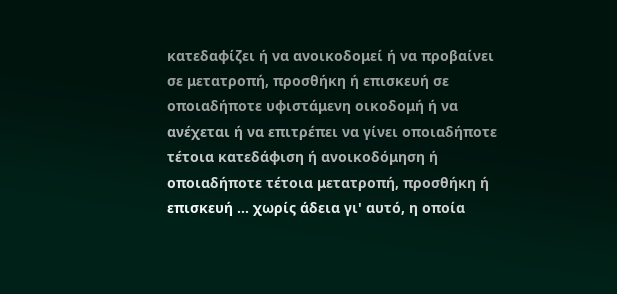κατεδαφίζει ή να ανοικοδομεί ή να προβαίνει σε μετατροπή, προσθήκη ή επισκευή σε οποιαδήποτε υφιστάμενη οικοδομή ή να ανέχεται ή να επιτρέπει να γίνει οποιαδήποτε τέτοια κατεδάφιση ή ανοικοδόμηση ή οποιαδήποτε τέτοια μετατροπή, προσθήκη ή επισκευή ... χωρίς άδεια γι' αυτό, η οποία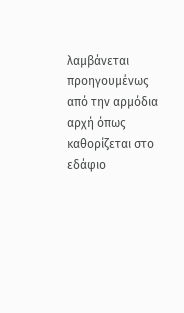λαμβάνεται προηγουμένως από την αρμόδια αρχή όπως καθορίζεται στο εδάφιο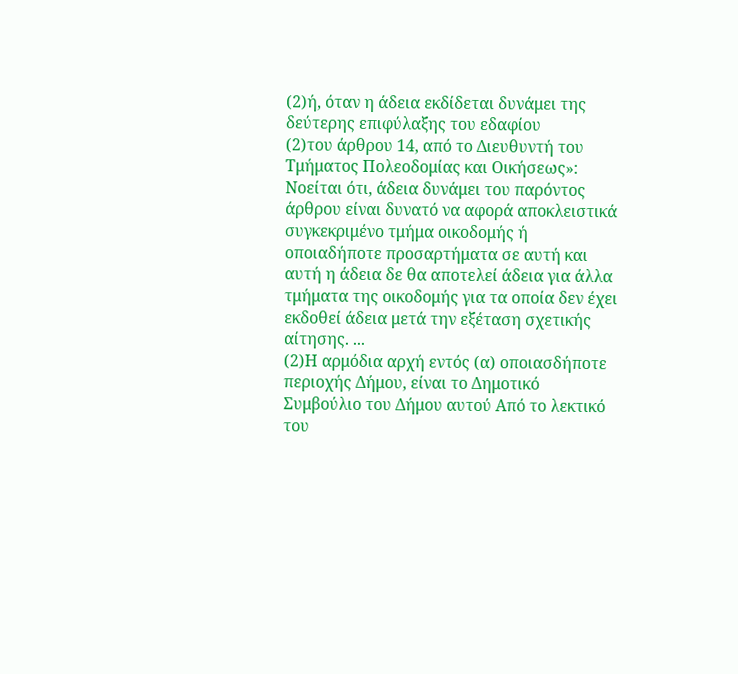(2)ή, όταν η άδεια εκδίδεται δυνάμει της δεύτερης επιφύλαξης του εδαφίου
(2)του άρθρου 14, από το Διευθυντή του Τμήματος Πολεοδομίας και Οικήσεως»: Νοείται ότι, άδεια δυνάμει του παρόντος άρθρου είναι δυνατό να αφορά αποκλειστικά συγκεκριμένο τμήμα οικοδομής ή οποιαδήποτε προσαρτήματα σε αυτή και αυτή η άδεια δε θα αποτελεί άδεια για άλλα τμήματα της οικοδομής για τα οποία δεν έχει εκδοθεί άδεια μετά την εξέταση σχετικής αίτησης. ...
(2)Η αρμόδια αρχή εντός (α) οποιασδήποτε περιοχής Δήμου, είναι το Δημοτικό Συμβούλιο του Δήμου αυτού Από το λεκτικό του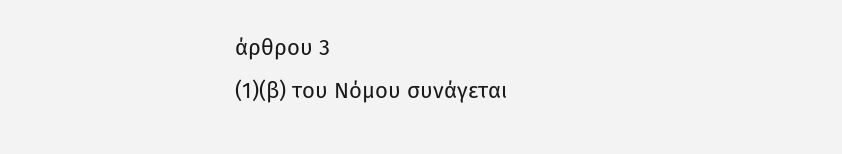άρθρου 3
(1)(β) του Νόμου συνάγεται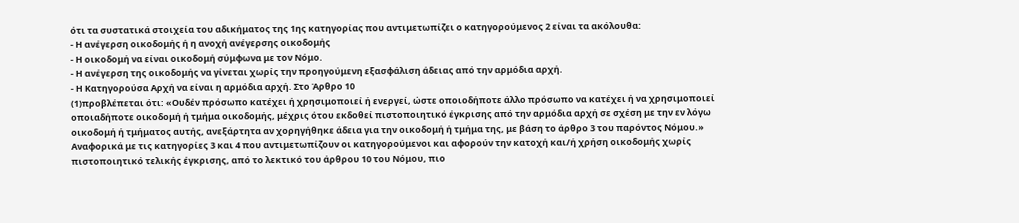ότι τα συστατικά στοιχεία του αδικήματος της 1ης κατηγορίας που αντιμετωπίζει ο κατηγορούμενος 2 είναι τα ακόλουθα:
- Η ανέγερση οικοδομής ή η ανοχή ανέγερσης οικοδομής
- Η οικοδομή να είναι οικοδομή σύμφωνα με τον Νόμο.
- Η ανέγερση της οικοδομής να γίνεται χωρίς την προηγούμενη εξασφάλιση άδειας από την αρμόδια αρχή.
- Η Κατηγορούσα Αρχή να είναι η αρμόδια αρχή. Στο Άρθρο 10
(1)προβλέπεται ότι: «Ουδέν πρόσωπο κατέχει ή χρησιμοποιεί ή ενεργεί, ώστε οποιοδήποτε άλλο πρόσωπο να κατέχει ή να χρησιμοποιεί οποιαδήποτε οικοδομή ή τμήμα οικοδομής, μέχρις ότου εκδοθεί πιστοποιητικό έγκρισης από την αρμόδια αρχή σε σχέση με την εν λόγω οικοδομή ή τμήματος αυτής, ανεξάρτητα αν χορηγήθηκε άδεια για την οικοδομή ή τμήμα της, με βάση το άρθρο 3 του παρόντος Νόμου.» Αναφορικά με τις κατηγορίες 3 και 4 που αντιμετωπίζουν οι κατηγορούμενοι και αφορούν την κατοχή και/ή χρήση οικοδομής χωρίς πιστοποιητικό τελικής έγκρισης, από το λεκτικό του άρθρου 10 του Νόμου, πιο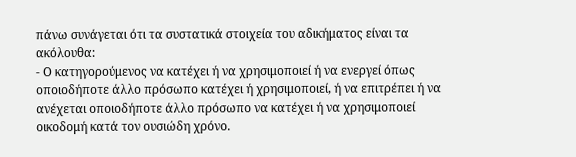πάνω συνάγεται ότι τα συστατικά στοιχεία του αδικήματος είναι τα ακόλουθα:
- Ο κατηγορούμενος να κατέχει ή να χρησιμοποιεί ή να ενεργεί όπως οποιοδήποτε άλλο πρόσωπο κατέχει ή χρησιμοποιεί, ή να επιτρέπει ή να ανέχεται οποιοδήποτε άλλο πρόσωπο να κατέχει ή να χρησιμοποιεί οικοδομή κατά τον ουσιώδη χρόνο.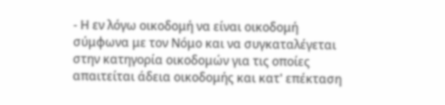- Η εν λόγω οικοδομή να είναι οικοδομή σύμφωνα με τον Νόμο και να συγκαταλέγεται στην κατηγορία οικοδομών για τις οποίες απαιτείται άδεια οικοδομής και κατ' επέκταση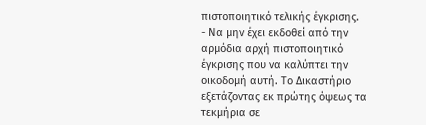πιστοποιητικό τελικής έγκρισης.
- Να μην έχει εκδοθεί από την αρμόδια αρχή πιστοποιητικό έγκρισης που να καλύπτει την οικοδομή αυτή. Το Δικαστήριο εξετάζοντας εκ πρώτης όψεως τα τεκμήρια σε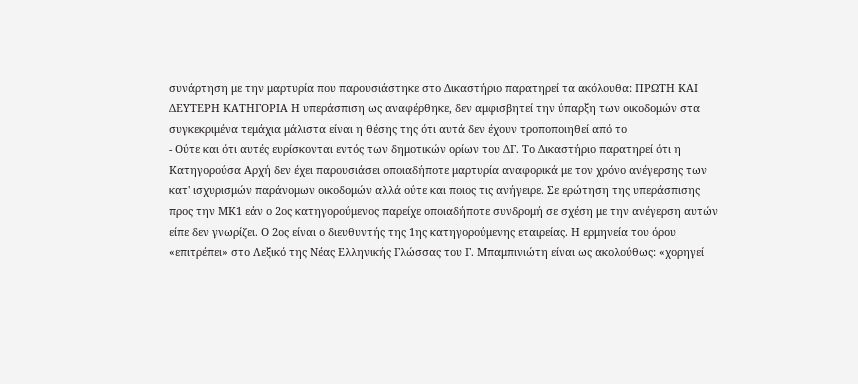συνάρτηση με την μαρτυρία που παρουσιάστηκε στο Δικαστήριο παρατηρεί τα ακόλουθα: ΠΡΩΤΗ ΚΑΙ ΔΕΥΤΕΡΗ ΚΑΤΗΓΟΡΙΑ Η υπεράσπιση ως αναφέρθηκε, δεν αμφισβητεί την ύπαρξη των οικοδομών στα συγκεκριμένα τεμάχια μάλιστα είναι η θέσης της ότι αυτά δεν έχουν τροποποιηθεί από το
- Ούτε και ότι αυτές ευρίσκονται εντός των δημοτικών ορίων του ΔΓ. Το Δικαστήριο παρατηρεί ότι η Κατηγορούσα Αρχή δεν έχει παρουσιάσει οποιαδήποτε μαρτυρία αναφορικά με τον χρόνο ανέγερσης των κατ' ισχυρισμών παράνομων οικοδομών αλλά ούτε και ποιος τις ανήγειρε. Σε ερώτηση της υπεράσπισης προς την ΜΚ1 εάν ο 2ος κατηγορούμενος παρείχε οποιαδήποτε συνδρομή σε σχέση με την ανέγερση αυτών είπε δεν γνωρίζει. Ο 2ος είναι ο διευθυντής της 1ης κατηγορούμενης εταιρείας. Η ερμηνεία του όρου «επιτρέπει» στο Λεξικό της Νέας Ελληνικής Γλώσσας του Γ. Μπαμπινιώτη είναι ως ακολούθως: «χορηγεί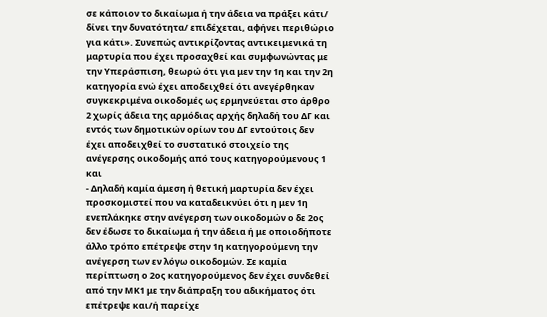σε κάποιον το δικαίωμα ή την άδεια να πράξει κάτι/ δίνει την δυνατότητα/ επιδέχεται, αφήνει περιθώριο για κάτι». Συνεπώς αντικρίζοντας αντικειμενικά τη μαρτυρία που έχει προσαχθεί και συμφωνώντας με την Υπεράσπιση, θεωρώ ότι για μεν την 1η και την 2η κατηγορία ενώ έχει αποδειχθεί ότι ανεγέρθηκαν συγκεκριμένα οικοδομές ως ερμηνεύεται στο άρθρο 2 χωρίς άδεια της αρμόδιας αρχής δηλαδή του ΔΓ και εντός των δημοτικών ορίων του ΔΓ εντούτοις δεν έχει αποδειχθεί το συστατικό στοιχείο της ανέγερσης οικοδομής από τους κατηγορούμενους 1 και
- Δηλαδή καμία άμεση ή θετική μαρτυρία δεν έχει προσκομιστεί που να καταδεικνύει ότι η μεν 1η ενεπλάκηκε στην ανέγερση των οικοδομών ο δε 2ος δεν έδωσε το δικαίωμα ή την άδεια ή με οποιοδήποτε άλλο τρόπο επέτρεψε στην 1η κατηγορούμενη την ανέγερση των εν λόγω οικοδομών. Σε καμία περίπτωση ο 2ος κατηγορούμενος δεν έχει συνδεθεί από την ΜΚ1 με την διάπραξη του αδικήματος ότι επέτρεψε και/ή παρείχε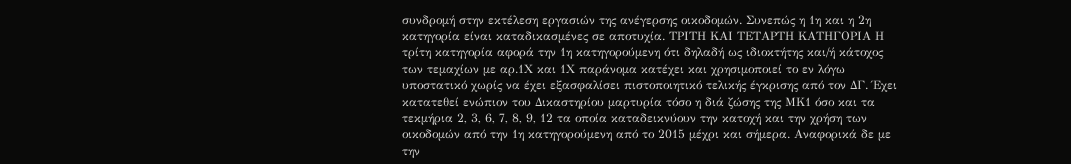συνδρομή στην εκτέλεση εργασιών της ανέγερσης οικοδομών. Συνεπώς η 1η και η 2η κατηγορία είναι καταδικασμένες σε αποτυχία. ΤΡΙΤΗ ΚΑΙ ΤΕΤΑΡΤΗ ΚΑΤΗΓΟΡΙΑ Η τρίτη κατηγορία αφορά την 1η κατηγορούμενη ότι δηλαδή ως ιδιοκτήτης και/ή κάτοχος των τεμαχίων με αρ.1Χ και 1Χ παράνομα κατέχει και χρησιμοποιεί το εν λόγω υποστατικό χωρίς να έχει εξασφαλίσει πιστοποιητικό τελικής έγκρισης από τον ΔΓ. Έχει κατατεθεί ενώπιον του Δικαστηρίου μαρτυρία τόσο η διά ζώσης της ΜΚ1 όσο και τα τεκμήρια 2, 3, 6, 7, 8, 9, 12 τα οποία καταδεικνύουν την κατοχή και την χρήση των οικοδομών από την 1η κατηγορούμενη από το 2015 μέχρι και σήμερα. Αναφορικά δε με την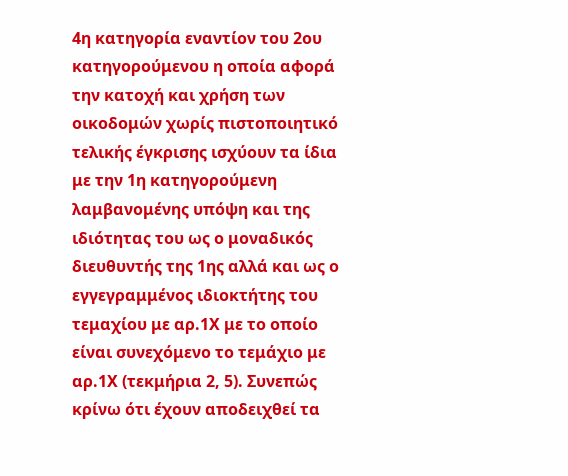4η κατηγορία εναντίον του 2ου κατηγορούμενου η οποία αφορά την κατοχή και χρήση των οικοδομών χωρίς πιστοποιητικό τελικής έγκρισης ισχύουν τα ίδια με την 1η κατηγορούμενη λαμβανομένης υπόψη και της ιδιότητας του ως ο μοναδικός διευθυντής της 1ης αλλά και ως ο εγγεγραμμένος ιδιοκτήτης του τεμαχίου με αρ.1Χ με το οποίο είναι συνεχόμενο το τεμάχιο με αρ.1Χ (τεκμήρια 2, 5). Συνεπώς κρίνω ότι έχουν αποδειχθεί τα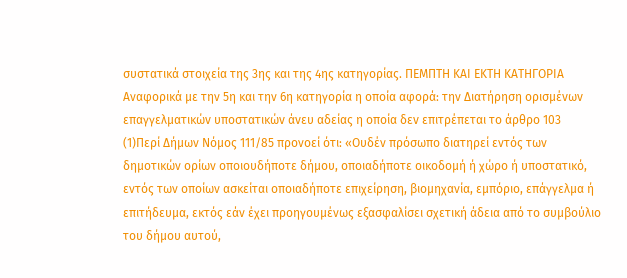συστατικά στοιχεία της 3ης και της 4ης κατηγορίας. ΠΕΜΠΤΗ ΚΑΙ ΕΚΤΗ ΚΑΤΗΓΟΡΙΑ Αναφορικά με την 5η και την 6η κατηγορία η οποία αφορά: την Διατήρηση ορισμέvωv επαγγελματικώv υπoστατικώv άvευ αδείας η οποία δεv επιτρέπεται το άρθρο 103
(1)Περί Δήμων Νόμος 111/85 προνοεί ότι: «Ουδέν πρόσωπο διατηρεί εντός των δημοτικών ορίων οποιουδήποτε δήμου, οποιαδήποτε οικοδομή ή χώρο ή υποστατικό, εντός των οποίων ασκείται οποιαδήποτε επιχείρηση, βιομηχανία, εμπόριο, επάγγελμα ή επιτήδευμα, εκτός εάν έχει προηγουμένως εξασφαλίσει σχετική άδεια από το συμβούλιο του δήμου αυτού,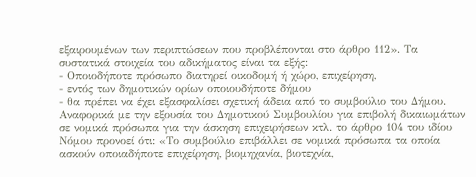εξαιρουμένων των περιπτώσεων που προβλέπονται στο άρθρο 112». Τα συστατικά στοιχεία του αδικήματος είναι τα εξής:
- Οποιοδήποτε πρόσωπο διατηρεί οικοδομή ή χώρο, επιχείρηση,
- εντός των δημοτικών ορίων οποιουδήποτε δήμου
- θα πρέπει να έχει εξασφαλίσει σχετική άδεια από το συμβούλιο του Δήμου. Αναφορικά με την εξουσία του Δημοτικού Συμβουλίου για επιβολή δικαιωμάτων σε νομικά πρόσωπα για την άσκηση επιχειρήσεων κτλ. το άρθρο 104 του ιδίου Νόμου προνοεί ότι: «Το συμβούλιο επιβάλλει σε νομικά πρόσωπα τα οποία ασκούν οποιαδήποτε επιχείρηση, βιομηχανία, βιοτεχνία,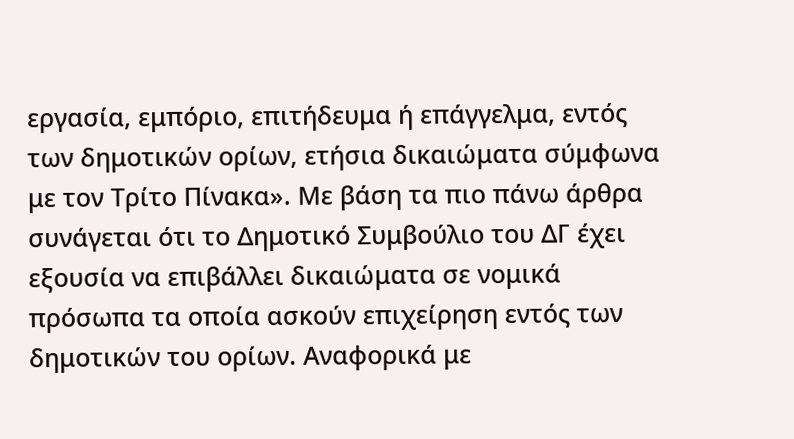εργασία, εμπόριο, επιτήδευμα ή επάγγελμα, εντός των δημοτικών ορίων, ετήσια δικαιώματα σύμφωνα με τον Τρίτο Πίνακα». Με βάση τα πιο πάνω άρθρα συνάγεται ότι το Δημοτικό Συμβούλιο του ΔΓ έχει εξουσία να επιβάλλει δικαιώματα σε νομικά πρόσωπα τα οποία ασκούν επιχείρηση εντός των δημοτικών του ορίων. Αναφορικά με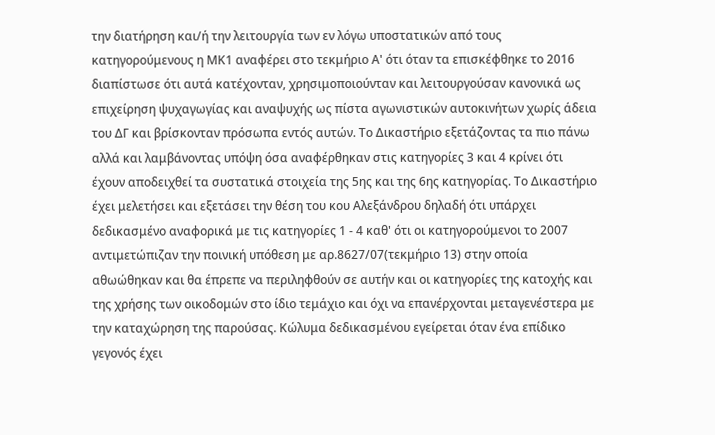την διατήρηση και/ή την λειτουργία των εν λόγω υποστατικών από τους κατηγορούμενους η ΜΚ1 αναφέρει στο τεκμήριο Α' ότι όταν τα επισκέφθηκε το 2016 διαπίστωσε ότι αυτά κατέχονταν, χρησιμοποιούνταν και λειτουργούσαν κανονικά ως επιχείρηση ψυχαγωγίας και αναψυχής ως πίστα αγωνιστικών αυτοκινήτων χωρίς άδεια του ΔΓ και βρίσκονταν πρόσωπα εντός αυτών. Το Δικαστήριο εξετάζοντας τα πιο πάνω αλλά και λαμβάνοντας υπόψη όσα αναφέρθηκαν στις κατηγορίες 3 και 4 κρίνει ότι έχουν αποδειχθεί τα συστατικά στοιχεία της 5ης και της 6ης κατηγορίας. Το Δικαστήριο έχει μελετήσει και εξετάσει την θέση του κου Αλεξάνδρου δηλαδή ότι υπάρχει δεδικασμένο αναφορικά με τις κατηγορίες 1 - 4 καθ' ότι οι κατηγορούμενοι το 2007 αντιμετώπιζαν την ποινική υπόθεση με αρ.8627/07(τεκμήριο 13) στην οποία αθωώθηκαν και θα έπρεπε να περιληφθούν σε αυτήν και οι κατηγορίες της κατοχής και της χρήσης των οικοδομών στο ίδιο τεμάχιο και όχι να επανέρχονται μεταγενέστερα με την καταχώρηση της παρούσας. Κώλυμα δεδικασμένου εγείρεται όταν ένα επίδικο γεγονός έχει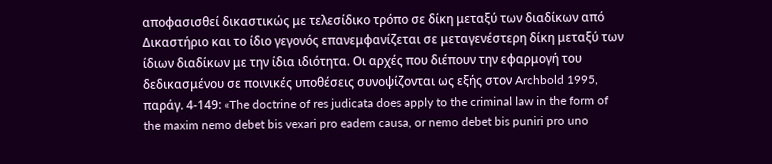αποφασισθεί δικαστικώς με τελεσίδικο τρόπο σε δίκη μεταξύ των διαδίκων από Δικαστήριο και το ίδιο γεγονός επανεμφανίζεται σε μεταγενέστερη δίκη μεταξύ των ίδιων διαδίκων με την ίδια ιδιότητα. Οι αρχές που διέπουν την εφαρμογή του δεδικασμένου σε ποινικές υποθέσεις συνοψίζονται ως εξής στον Archbold 1995, παράγ. 4-149: «The doctrine of res judicata does apply to the criminal law in the form of the maxim nemo debet bis vexari pro eadem causa, or nemo debet bis puniri pro uno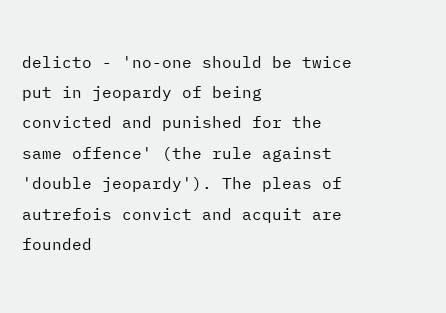delicto - 'no-one should be twice put in jeopardy of being convicted and punished for the same offence' (the rule against 'double jeopardy'). The pleas of autrefois convict and acquit are founded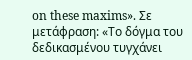on these maxims». Σε μετάφραση: «Το δόγμα του δεδικασμένου τυγχάνει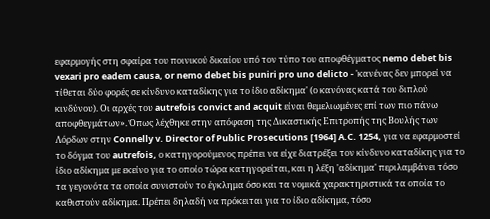εφαρμογής στη σφαίρα του ποινικού δικαίου υπό τον τύπο του αποφθέγματος nemo debet bis vexari pro eadem causa, or nemo debet bis puniri pro uno delicto - 'κανένας δεν μπορεί να τίθεται δύο φορές σε κίνδυνο καταδίκης για το ίδιο αδίκημα' (ο κανόνας κατά του διπλού κινδύνου). Οι αρχές του autrefois convict and acquit είναι θεμελιωμένες επί των πιο πάνω αποφθεγμάτων». Όπως λέχθηκε στην απόφαση της Δικαστικής Επιτροπής της Βουλής των Λόρδων στην Connelly v. Director of Public Prosecutions [1964] A.C. 1254, για να εφαρμοστεί το δόγμα του autrefois, ο κατηγορούμενος πρέπει να είχε διατρέξει τον κίνδυνο καταδίκης για το ίδιο αδίκημα με εκείνο για το οποίο τώρα κατηγορείται, και η λέξη 'αδίκημα' περιλαμβάνει τόσο τα γεγονότα τα οποία συνιστούν το έγκλημα όσο και τα νομικά χαρακτηριστικά τα οποία το καθιστούν αδίκημα. Πρέπει δηλαδή να πρόκειται για το ίδιο αδίκημα, τόσο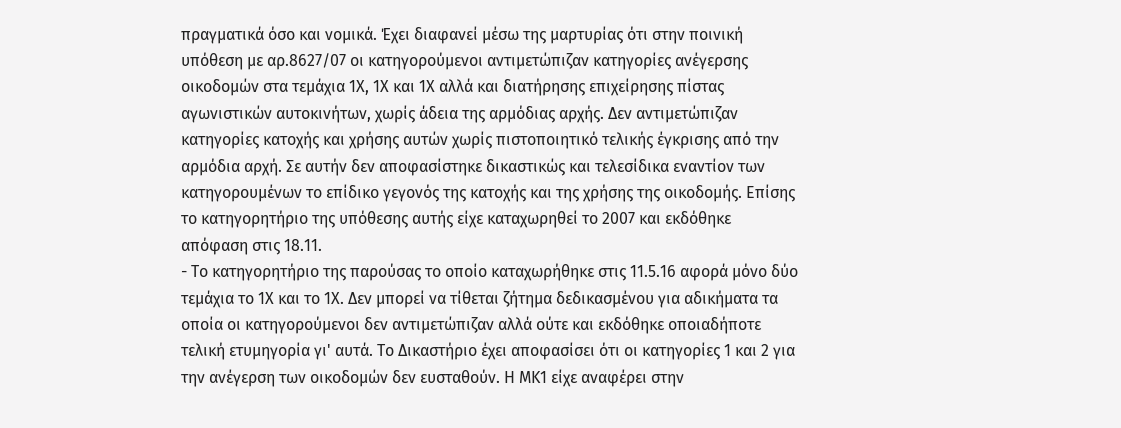πραγματικά όσο και νομικά. Έχει διαφανεί μέσω της μαρτυρίας ότι στην ποινική υπόθεση με αρ.8627/07 οι κατηγορούμενοι αντιμετώπιζαν κατηγορίες ανέγερσης οικοδομών στα τεμάχια 1Χ, 1Χ και 1Χ αλλά και διατήρησης επιχείρησης πίστας αγωνιστικών αυτοκινήτων, χωρίς άδεια της αρμόδιας αρχής. Δεν αντιμετώπιζαν κατηγορίες κατοχής και χρήσης αυτών χωρίς πιστοποιητικό τελικής έγκρισης από την αρμόδια αρχή. Σε αυτήν δεν αποφασίστηκε δικαστικώς και τελεσίδικα εναντίον των κατηγορουμένων το επίδικο γεγονός της κατοχής και της χρήσης της οικοδομής. Επίσης το κατηγορητήριο της υπόθεσης αυτής είχε καταχωρηθεί το 2007 και εκδόθηκε απόφαση στις 18.11.
- Το κατηγορητήριο της παρούσας το οποίο καταχωρήθηκε στις 11.5.16 αφορά μόνο δύο τεμάχια το 1Χ και το 1Χ. Δεν μπορεί να τίθεται ζήτημα δεδικασμένου για αδικήματα τα οποία οι κατηγορούμενοι δεν αντιμετώπιζαν αλλά ούτε και εκδόθηκε οποιαδήποτε τελική ετυμηγορία γι' αυτά. Το Δικαστήριο έχει αποφασίσει ότι οι κατηγορίες 1 και 2 για την ανέγερση των οικοδομών δεν ευσταθούν. Η ΜΚ1 είχε αναφέρει στην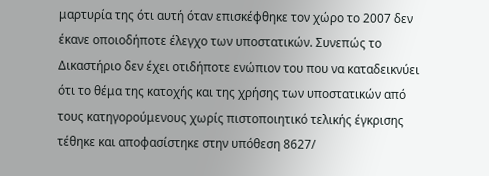μαρτυρία της ότι αυτή όταν επισκέφθηκε τον χώρο το 2007 δεν έκανε οποιοδήποτε έλεγχο των υποστατικών. Συνεπώς το Δικαστήριο δεν έχει οτιδήποτε ενώπιον του που να καταδεικνύει ότι το θέμα της κατοχής και της χρήσης των υποστατικών από τους κατηγορούμενους χωρίς πιστοποιητικό τελικής έγκρισης τέθηκε και αποφασίστηκε στην υπόθεση 8627/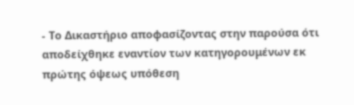- Το Δικαστήριο αποφασίζοντας στην παρούσα ότι αποδείχθηκε εναντίον των κατηγορουμένων εκ πρώτης όψεως υπόθεση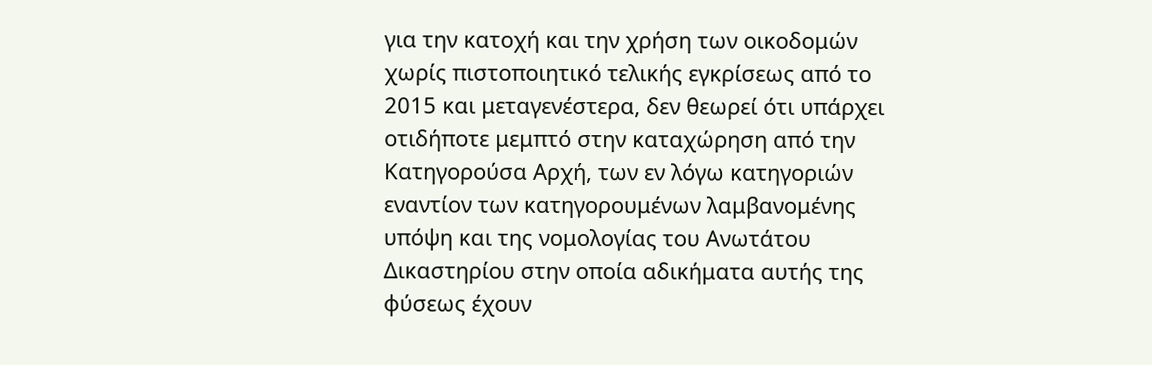για την κατοχή και την χρήση των οικοδομών χωρίς πιστοποιητικό τελικής εγκρίσεως από το 2015 και μεταγενέστερα, δεν θεωρεί ότι υπάρχει οτιδήποτε μεμπτό στην καταχώρηση από την Κατηγορούσα Αρχή, των εν λόγω κατηγοριών εναντίον των κατηγορουμένων λαμβανομένης υπόψη και της νομολογίας του Ανωτάτου Δικαστηρίου στην οποία αδικήματα αυτής της φύσεως έχουν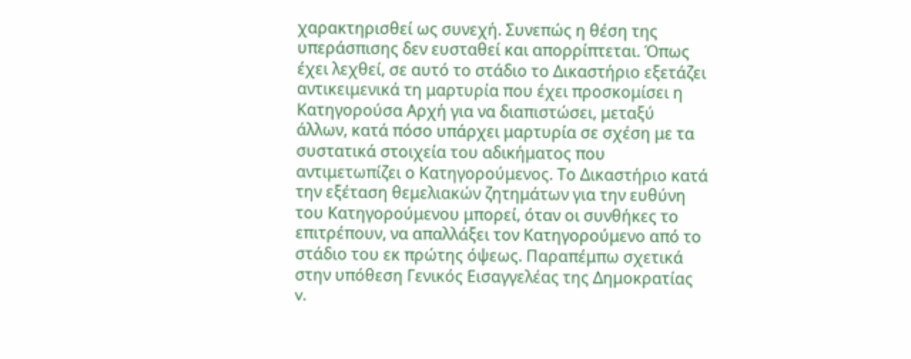χαρακτηρισθεί ως συνεχή. Συνεπώς η θέση της υπεράσπισης δεν ευσταθεί και απορρίπτεται. Όπως έχει λεχθεί, σε αυτό το στάδιο το Δικαστήριο εξετάζει αντικειμενικά τη μαρτυρία που έχει προσκομίσει η Κατηγορούσα Αρχή για να διαπιστώσει, μεταξύ άλλων, κατά πόσο υπάρχει μαρτυρία σε σχέση με τα συστατικά στοιχεία του αδικήματος που αντιμετωπίζει ο Κατηγορούμενος. Το Δικαστήριο κατά την εξέταση θεμελιακών ζητημάτων για την ευθύνη του Κατηγορούμενου μπορεί, όταν οι συνθήκες το επιτρέπουν, να απαλλάξει τον Κατηγορούμενο από το στάδιο του εκ πρώτης όψεως. Παραπέμπω σχετικά στην υπόθεση Γενικός Εισαγγελέας της Δημοκρατίας v.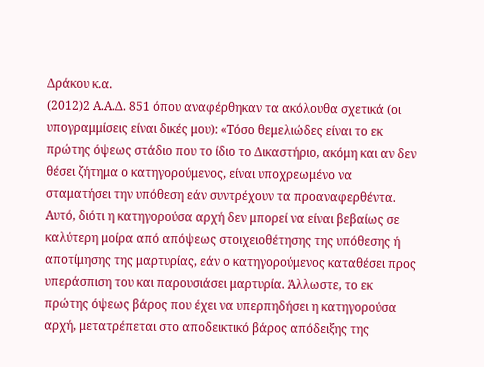Δράκου κ.α.
(2012)2 Α.Α.Δ. 851 όπου αναφέρθηκαν τα ακόλουθα σχετικά (οι υπογραμμίσεις είναι δικές μου): «Τόσο θεμελιώδες είναι το εκ πρώτης όψεως στάδιο που το ίδιο το Δικαστήριο, ακόμη και αν δεν θέσει ζήτημα ο κατηγορούμενος, είναι υποχρεωμένο να σταματήσει την υπόθεση εάν συντρέχουν τα προαναφερθέντα. Αυτό, διότι η κατηγορούσα αρχή δεν μπορεί να είναι βεβαίως σε καλύτερη μοίρα από απόψεως στοιχειοθέτησης της υπόθεσης ή αποτίμησης της μαρτυρίας, εάν ο κατηγορούμενος καταθέσει προς υπεράσπιση του και παρουσιάσει μαρτυρία. Άλλωστε, το εκ πρώτης όψεως βάρος που έχει να υπερπηδήσει η κατηγορούσα αρχή, μετατρέπεται στο αποδεικτικό βάρος απόδειξης της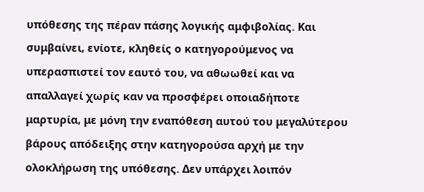υπόθεσης της πέραν πάσης λογικής αμφιβολίας. Και συμβαίνει, ενίοτε, κληθείς ο κατηγορούμενος να υπερασπιστεί τον εαυτό του, να αθωωθεί και να απαλλαγεί χωρίς καν να προσφέρει οποιαδήποτε μαρτυρία, με μόνη την εναπόθεση αυτού του μεγαλύτερου βάρους απόδειξης στην κατηγορούσα αρχή με την ολοκλήρωση της υπόθεσης. Δεν υπάρχει λοιπόν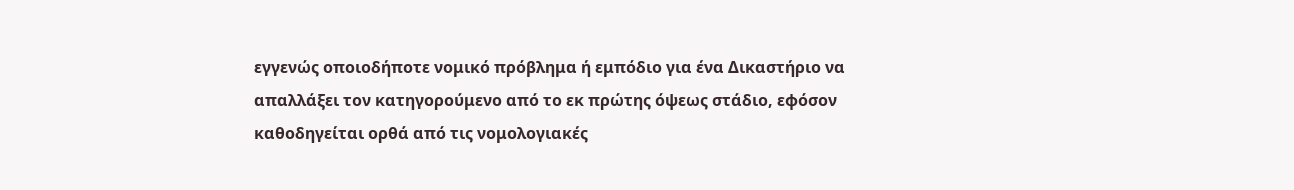εγγενώς οποιοδήποτε νομικό πρόβλημα ή εμπόδιο για ένα Δικαστήριο να απαλλάξει τον κατηγορούμενο από το εκ πρώτης όψεως στάδιο, εφόσον καθοδηγείται ορθά από τις νομολογιακές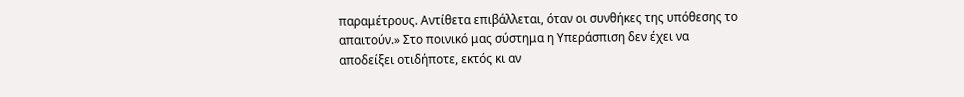παραμέτρους. Αντίθετα επιβάλλεται, όταν οι συνθήκες της υπόθεσης το απαιτούν.» Στο ποινικό μας σύστημα η Υπεράσπιση δεν έχει να αποδείξει οτιδήποτε, εκτός κι αν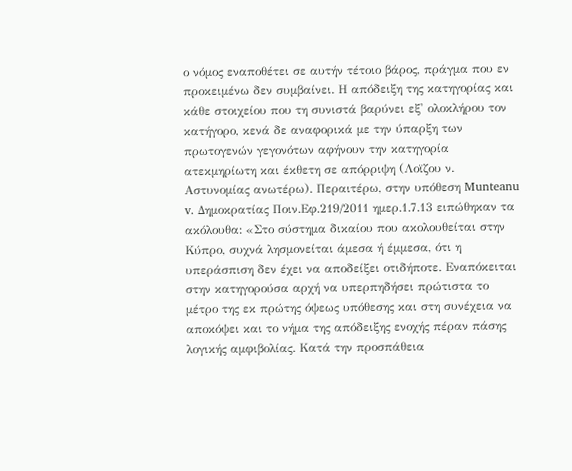ο νόμος εναποθέτει σε αυτήν τέτοιο βάρος, πράγμα που εν προκειμένω δεν συμβαίνει. Η απόδειξη της κατηγορίας και κάθε στοιχείου που τη συνιστά βαρύνει εξ' ολοκλήρου τον κατήγορο, κενά δε αναφορικά με την ύπαρξη των πρωτογενών γεγονότων αφήνουν την κατηγορία ατεκμηρίωτη και έκθετη σε απόρριψη (Λοϊζου ν. Αστυνομίας ανωτέρω). Περαιτέρω, στην υπόθεση Munteanu v. Δημοκρατίας Ποιν.Εφ.219/2011 ημερ.1.7.13 ειπώθηκαν τα ακόλουθα: «Στο σύστημα δικαίου που ακολουθείται στην Κύπρο, συχνά λησμονείται άμεσα ή έμμεσα, ότι η υπεράσπιση δεν έχει να αποδείξει οτιδήποτε. Εναπόκειται στην κατηγορούσα αρχή να υπερπηδήσει πρώτιστα το μέτρο της εκ πρώτης όψεως υπόθεσης και στη συνέχεια να αποκόψει και το νήμα της απόδειξης ενοχής πέραν πάσης λογικής αμφιβολίας. Κατά την προσπάθεια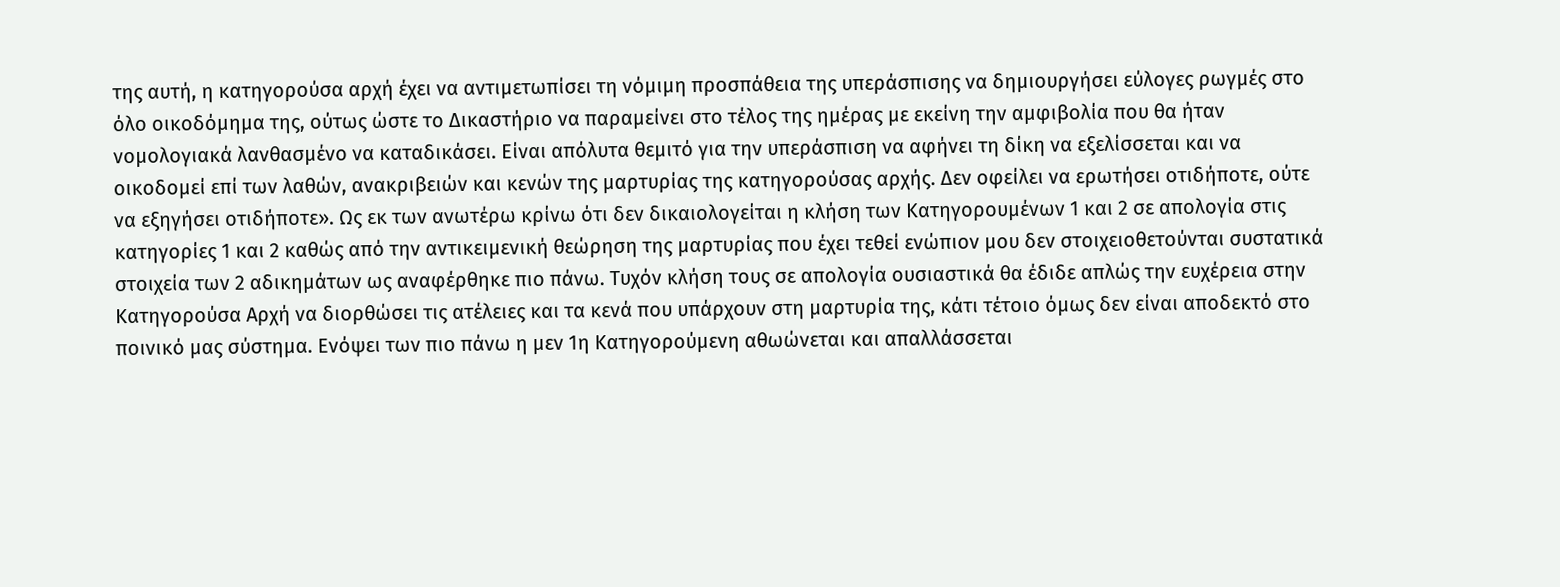της αυτή, η κατηγορούσα αρχή έχει να αντιμετωπίσει τη νόμιμη προσπάθεια της υπεράσπισης να δημιουργήσει εύλογες ρωγμές στο όλο οικοδόμημα της, ούτως ώστε το Δικαστήριο να παραμείνει στο τέλος της ημέρας με εκείνη την αμφιβολία που θα ήταν νομολογιακά λανθασμένο να καταδικάσει. Είναι απόλυτα θεμιτό για την υπεράσπιση να αφήνει τη δίκη να εξελίσσεται και να οικοδομεί επί των λαθών, ανακριβειών και κενών της μαρτυρίας της κατηγορούσας αρχής. Δεν οφείλει να ερωτήσει οτιδήποτε, ούτε να εξηγήσει οτιδήποτε». Ως εκ των ανωτέρω κρίνω ότι δεν δικαιολογείται η κλήση των Κατηγορουμένων 1 και 2 σε απολογία στις κατηγορίες 1 και 2 καθώς από την αντικειμενική θεώρηση της μαρτυρίας που έχει τεθεί ενώπιον μου δεν στοιχειοθετούνται συστατικά στοιχεία των 2 αδικημάτων ως αναφέρθηκε πιο πάνω. Τυχόν κλήση τους σε απολογία ουσιαστικά θα έδιδε απλώς την ευχέρεια στην Κατηγορούσα Αρχή να διορθώσει τις ατέλειες και τα κενά που υπάρχουν στη μαρτυρία της, κάτι τέτοιο όμως δεν είναι αποδεκτό στο ποινικό μας σύστημα. Ενόψει των πιο πάνω η μεν 1η Κατηγορούμενη αθωώνεται και απαλλάσσεται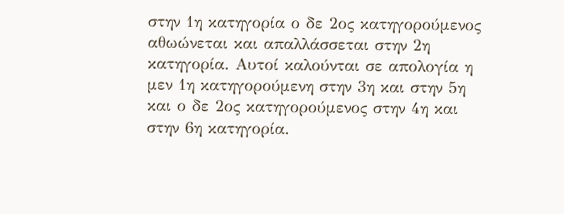στην 1η κατηγορία ο δε 2ος κατηγορούμενος αθωώνεται και απαλλάσσεται στην 2η κατηγορία. Αυτοί καλούνται σε απολογία η μεν 1η κατηγορούμενη στην 3η και στην 5η και ο δε 2ος κατηγορούμενος στην 4η και στην 6η κατηγορία.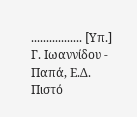................. [Υπ.] Γ. Ιωαννίδου - Παπά, Ε.Δ. Πιστό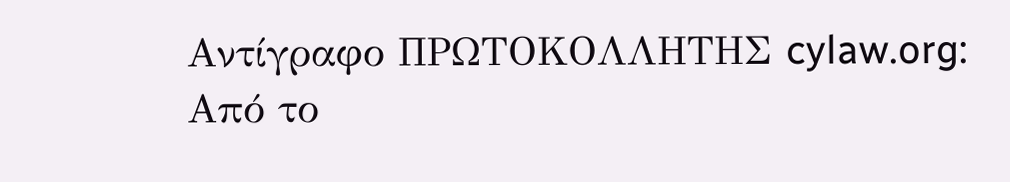Αντίγραφο ΠΡΩΤΟΚΟΛΛΗΤΗΣ cylaw.org: Από το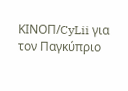ΚΙΝOΠ/CyLii για τον Παγκύπριο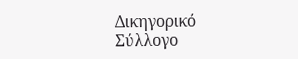Δικηγορικό Σύλλογο